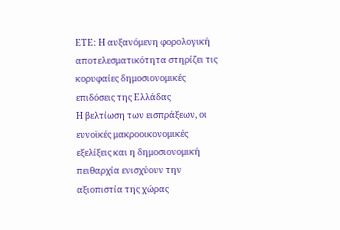ΕΤΕ: Η αυξανόμενη φορολογική αποτελεσματικότητα στηρίζει τις κορυφαίες δημοσιονομικές επιδόσεις της Ελλάδας
Η βελτίωση των εισπράξεων, οι ευνοϊκές μακροοικονομικές εξελίξεις και η δημοσιονομική πειθαρχία ενισχύουν την αξιοπιστία της χώρας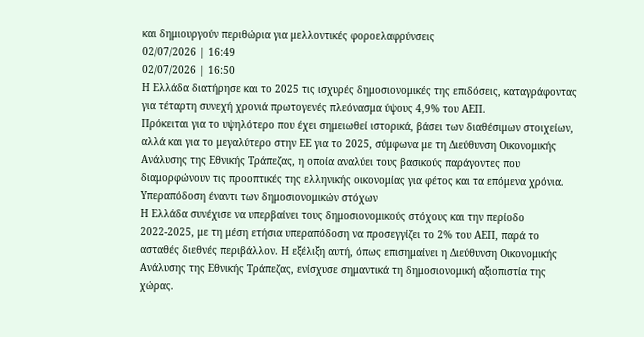και δημιουργούν περιθώρια για μελλοντικές φοροελαφρύνσεις
02/07/2026 | 16:49
02/07/2026 | 16:50
Η Ελλάδα διατήρησε και το 2025 τις ισχυρές δημοσιονομικές της επιδόσεις, καταγράφοντας για τέταρτη συνεχή χρονιά πρωτογενές πλεόνασμα ύψους 4,9% του ΑΕΠ.
Πρόκειται για το υψηλότερο που έχει σημειωθεί ιστορικά, βάσει των διαθέσιμων στοιχείων, αλλά και για το μεγαλύτερο στην ΕΕ για το 2025, σύμφωνα με τη Διεύθυνση Οικονομικής Ανάλυσης της Εθνικής Τράπεζας, η οποία αναλύει τους βασικούς παράγοντες που διαμορφώνουν τις προοπτικές της ελληνικής οικονομίας για φέτος και τα επόμενα χρόνια.
Υπεραπόδοση έναντι των δημοσιονομικών στόχων
Η Ελλάδα συνέχισε να υπερβαίνει τους δημοσιονομικούς στόχους και την περίοδο 2022-2025, με τη μέση ετήσια υπεραπόδοση να προσεγγίζει το 2% του ΑΕΠ, παρά το ασταθές διεθνές περιβάλλον. Η εξέλιξη αυτή, όπως επισημαίνει η Διεύθυνση Οικονομικής Ανάλυσης της Εθνικής Τράπεζας, ενίσχυσε σημαντικά τη δημοσιονομική αξιοπιστία της χώρας.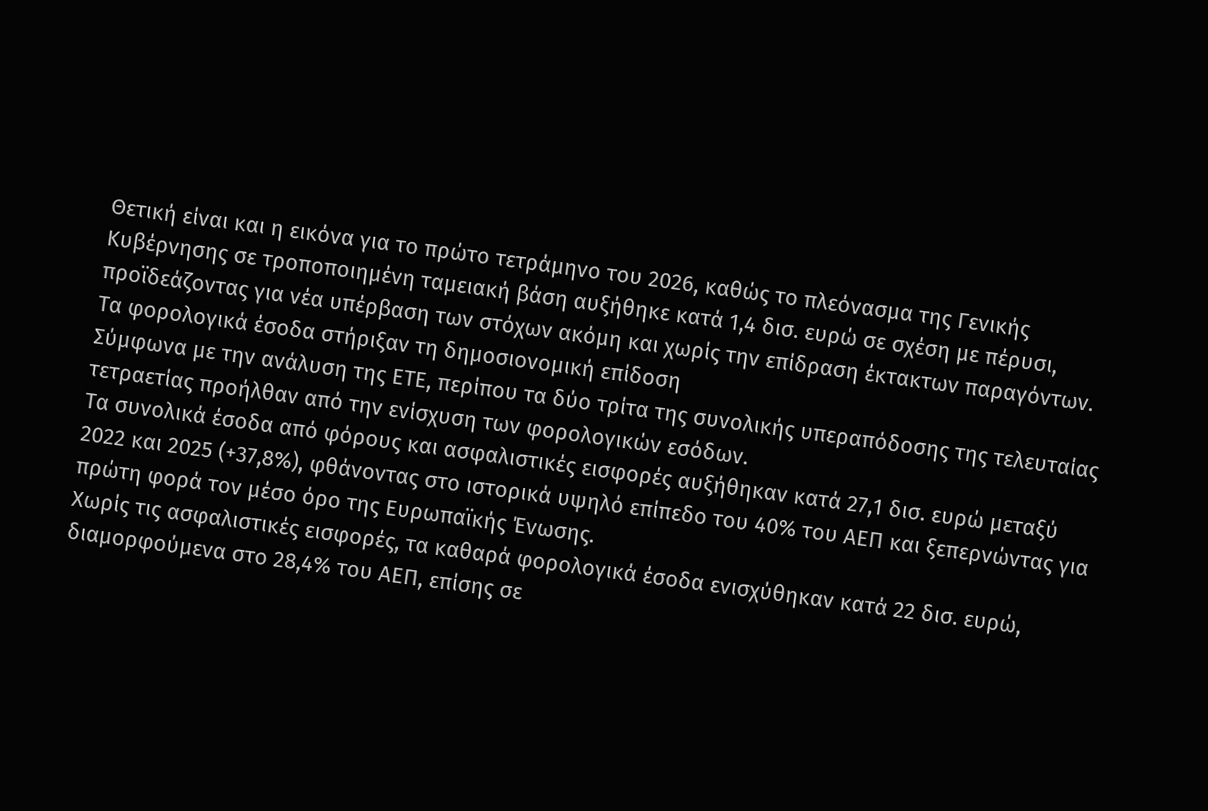Θετική είναι και η εικόνα για το πρώτο τετράμηνο του 2026, καθώς το πλεόνασμα της Γενικής Κυβέρνησης σε τροποποιημένη ταμειακή βάση αυξήθηκε κατά 1,4 δισ. ευρώ σε σχέση με πέρυσι, προϊδεάζοντας για νέα υπέρβαση των στόχων ακόμη και χωρίς την επίδραση έκτακτων παραγόντων.
Τα φορολογικά έσοδα στήριξαν τη δημοσιονομική επίδοση
Σύμφωνα με την ανάλυση της ΕΤΕ, περίπου τα δύο τρίτα της συνολικής υπεραπόδοσης της τελευταίας τετραετίας προήλθαν από την ενίσχυση των φορολογικών εσόδων.
Τα συνολικά έσοδα από φόρους και ασφαλιστικές εισφορές αυξήθηκαν κατά 27,1 δισ. ευρώ μεταξύ 2022 και 2025 (+37,8%), φθάνοντας στο ιστορικά υψηλό επίπεδο του 40% του ΑΕΠ και ξεπερνώντας για πρώτη φορά τον μέσο όρο της Ευρωπαϊκής Ένωσης.
Χωρίς τις ασφαλιστικές εισφορές, τα καθαρά φορολογικά έσοδα ενισχύθηκαν κατά 22 δισ. ευρώ, διαμορφούμενα στο 28,4% του ΑΕΠ, επίσης σε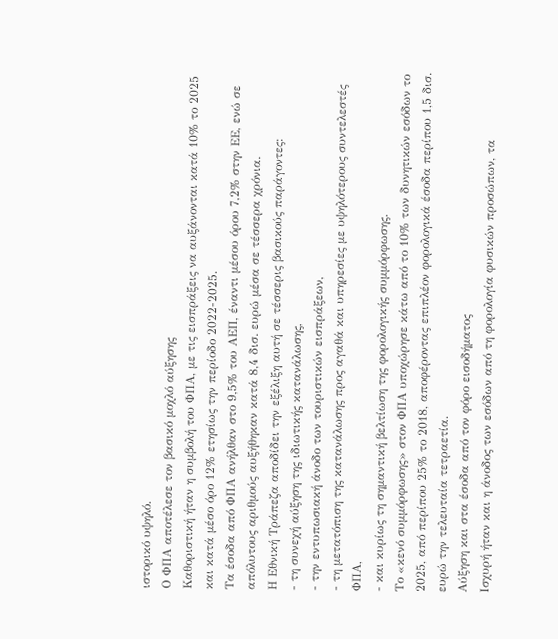ιστορικό υψηλό.
Ο ΦΠΑ αποτέλεσε τον βασικό μοχλό αύξησης
Καθοριστική ήταν η συμβολή του ΦΠΑ, με τις εισπράξεις να αυξάνονται κατά 10% το 2025 και κατά μέσο όρο 12% ετησίως την περίοδο 2022-2025.
Τα έσοδα από ΦΠΑ ανήλθαν στο 9,5% του ΑΕΠ, έναντι μέσου όρου 7,2% στην ΕΕ, ενώ σε απόλυτους αριθμούς αυξήθηκαν κατά 8,4 δισ. ευρώ μέσα σε τέσσερα χρόνια.
Η Εθνική Τράπεζα αποδίδει την εξέλιξη αυτή σε τέσσερις βασικούς παράγοντες:
- τη συνεχή αύξηση της ιδιωτικής κατανάλωσης,
- την εντυπωσιακή άνοδο των τουριστικών εισπράξεων,
- τη μετατόπιση της κατανάλωσης προς αγαθά και υπηρεσίες με υψηλότερους συντελεστές ΦΠΑ,
- και κυρίως τη σημαντική βελτίωση της φορολογικής συμμόρφωσης.
Το «κενό συμμόρφωσης» στον ΦΠΑ υποχώρησε κάτω από το 10% των δυνητικών εσόδων το 2025, από περίπου 25% το 2018, αποφέροντας επιπλέον φορολογικά έσοδα περίπου 1,5 δισ. ευρώ την τελευταία τετραετία.
Αύξηση και στα έσοδα από τον φόρο εισοδήματος
Ισχυρή ήταν και η άνοδος των εσόδων από τη φορολογία φυσικών προσώπων, τα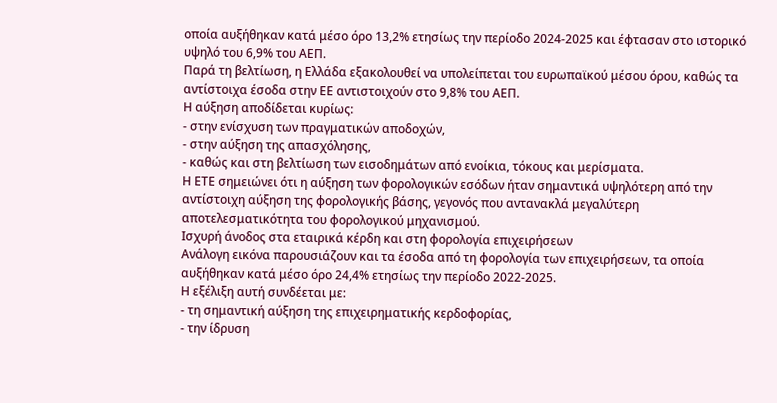οποία αυξήθηκαν κατά μέσο όρο 13,2% ετησίως την περίοδο 2024-2025 και έφτασαν στο ιστορικό υψηλό του 6,9% του ΑΕΠ.
Παρά τη βελτίωση, η Ελλάδα εξακολουθεί να υπολείπεται του ευρωπαϊκού μέσου όρου, καθώς τα αντίστοιχα έσοδα στην ΕΕ αντιστοιχούν στο 9,8% του ΑΕΠ.
Η αύξηση αποδίδεται κυρίως:
- στην ενίσχυση των πραγματικών αποδοχών,
- στην αύξηση της απασχόλησης,
- καθώς και στη βελτίωση των εισοδημάτων από ενοίκια, τόκους και μερίσματα.
Η ΕΤΕ σημειώνει ότι η αύξηση των φορολογικών εσόδων ήταν σημαντικά υψηλότερη από την αντίστοιχη αύξηση της φορολογικής βάσης, γεγονός που αντανακλά μεγαλύτερη αποτελεσματικότητα του φορολογικού μηχανισμού.
Ισχυρή άνοδος στα εταιρικά κέρδη και στη φορολογία επιχειρήσεων
Ανάλογη εικόνα παρουσιάζουν και τα έσοδα από τη φορολογία των επιχειρήσεων, τα οποία αυξήθηκαν κατά μέσο όρο 24,4% ετησίως την περίοδο 2022-2025.
Η εξέλιξη αυτή συνδέεται με:
- τη σημαντική αύξηση της επιχειρηματικής κερδοφορίας,
- την ίδρυση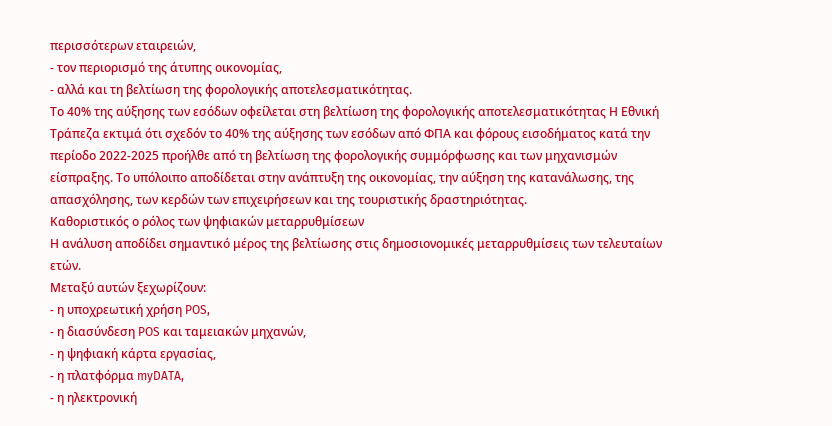περισσότερων εταιρειών,
- τον περιορισμό της άτυπης οικονομίας,
- αλλά και τη βελτίωση της φορολογικής αποτελεσματικότητας.
Το 40% της αύξησης των εσόδων οφείλεται στη βελτίωση της φορολογικής αποτελεσματικότητας Η Εθνική Τράπεζα εκτιμά ότι σχεδόν το 40% της αύξησης των εσόδων από ΦΠΑ και φόρους εισοδήματος κατά την περίοδο 2022-2025 προήλθε από τη βελτίωση της φορολογικής συμμόρφωσης και των μηχανισμών είσπραξης. Το υπόλοιπο αποδίδεται στην ανάπτυξη της οικονομίας, την αύξηση της κατανάλωσης, της απασχόλησης, των κερδών των επιχειρήσεων και της τουριστικής δραστηριότητας.
Καθοριστικός ο ρόλος των ψηφιακών μεταρρυθμίσεων
Η ανάλυση αποδίδει σημαντικό μέρος της βελτίωσης στις δημοσιονομικές μεταρρυθμίσεις των τελευταίων ετών.
Μεταξύ αυτών ξεχωρίζουν:
- η υποχρεωτική χρήση POS,
- η διασύνδεση POS και ταμειακών μηχανών,
- η ψηφιακή κάρτα εργασίας,
- η πλατφόρμα myDATA,
- η ηλεκτρονική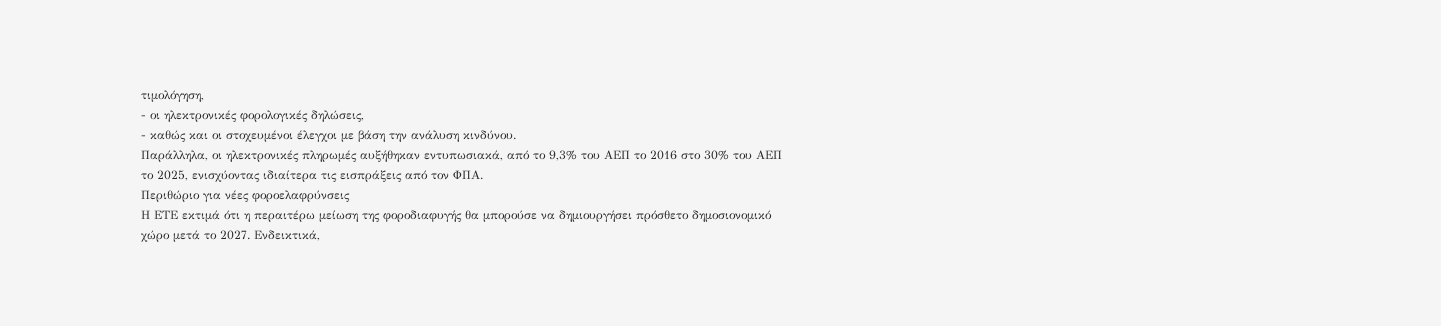τιμολόγηση,
- οι ηλεκτρονικές φορολογικές δηλώσεις,
- καθώς και οι στοχευμένοι έλεγχοι με βάση την ανάλυση κινδύνου.
Παράλληλα, οι ηλεκτρονικές πληρωμές αυξήθηκαν εντυπωσιακά, από το 9,3% του ΑΕΠ το 2016 στο 30% του ΑΕΠ το 2025, ενισχύοντας ιδιαίτερα τις εισπράξεις από τον ΦΠΑ.
Περιθώριο για νέες φοροελαφρύνσεις
Η ΕΤΕ εκτιμά ότι η περαιτέρω μείωση της φοροδιαφυγής θα μπορούσε να δημιουργήσει πρόσθετο δημοσιονομικό χώρο μετά το 2027. Ενδεικτικά,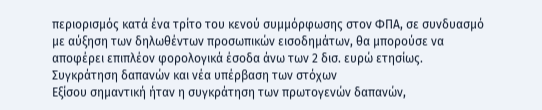περιορισμός κατά ένα τρίτο του κενού συμμόρφωσης στον ΦΠΑ, σε συνδυασμό με αύξηση των δηλωθέντων προσωπικών εισοδημάτων, θα μπορούσε να αποφέρει επιπλέον φορολογικά έσοδα άνω των 2 δισ. ευρώ ετησίως.
Συγκράτηση δαπανών και νέα υπέρβαση των στόχων
Εξίσου σημαντική ήταν η συγκράτηση των πρωτογενών δαπανών,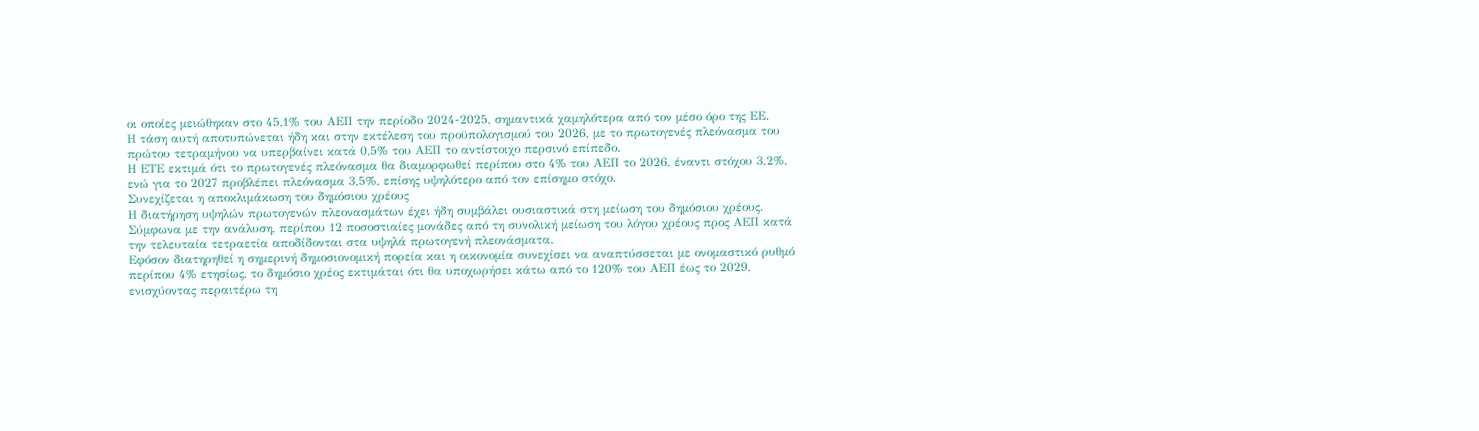οι οποίες μειώθηκαν στο 45,1% του ΑΕΠ την περίοδο 2024-2025, σημαντικά χαμηλότερα από τον μέσο όρο της ΕΕ.
Η τάση αυτή αποτυπώνεται ήδη και στην εκτέλεση του προϋπολογισμού του 2026, με το πρωτογενές πλεόνασμα του πρώτου τετραμήνου να υπερβαίνει κατά 0,5% του ΑΕΠ το αντίστοιχο περσινό επίπεδο.
Η ΕΤΕ εκτιμά ότι το πρωτογενές πλεόνασμα θα διαμορφωθεί περίπου στο 4% του ΑΕΠ το 2026, έναντι στόχου 3,2%, ενώ για το 2027 προβλέπει πλεόνασμα 3,5%, επίσης υψηλότερο από τον επίσημο στόχο.
Συνεχίζεται η αποκλιμάκωση του δημόσιου χρέους
Η διατήρηση υψηλών πρωτογενών πλεονασμάτων έχει ήδη συμβάλει ουσιαστικά στη μείωση του δημόσιου χρέους.
Σύμφωνα με την ανάλυση, περίπου 12 ποσοστιαίες μονάδες από τη συνολική μείωση του λόγου χρέους προς ΑΕΠ κατά την τελευταία τετραετία αποδίδονται στα υψηλά πρωτογενή πλεονάσματα.
Εφόσον διατηρηθεί η σημερινή δημοσιονομική πορεία και η οικονομία συνεχίσει να αναπτύσσεται με ονομαστικό ρυθμό περίπου 4% ετησίως, το δημόσιο χρέος εκτιμάται ότι θα υποχωρήσει κάτω από το 120% του ΑΕΠ έως το 2029, ενισχύοντας περαιτέρω τη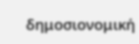δημοσιονομική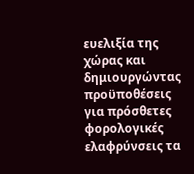ευελιξία της χώρας και δημιουργώντας προϋποθέσεις για πρόσθετες φορολογικές ελαφρύνσεις τα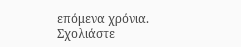επόμενα χρόνια.
Σχολιάστε